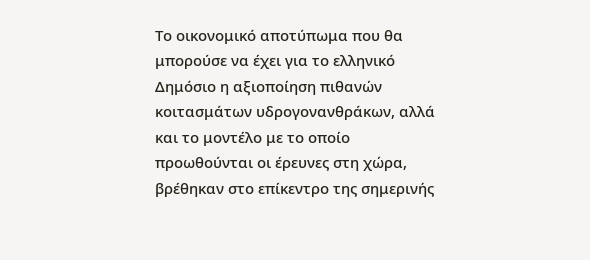Το οικονομικό αποτύπωμα που θα μπορούσε να έχει για το ελληνικό Δημόσιο η αξιοποίηση πιθανών κοιτασμάτων υδρογονανθράκων, αλλά και το μοντέλο με το οποίο προωθούνται οι έρευνες στη χώρα, βρέθηκαν στο επίκεντρο της σημερινής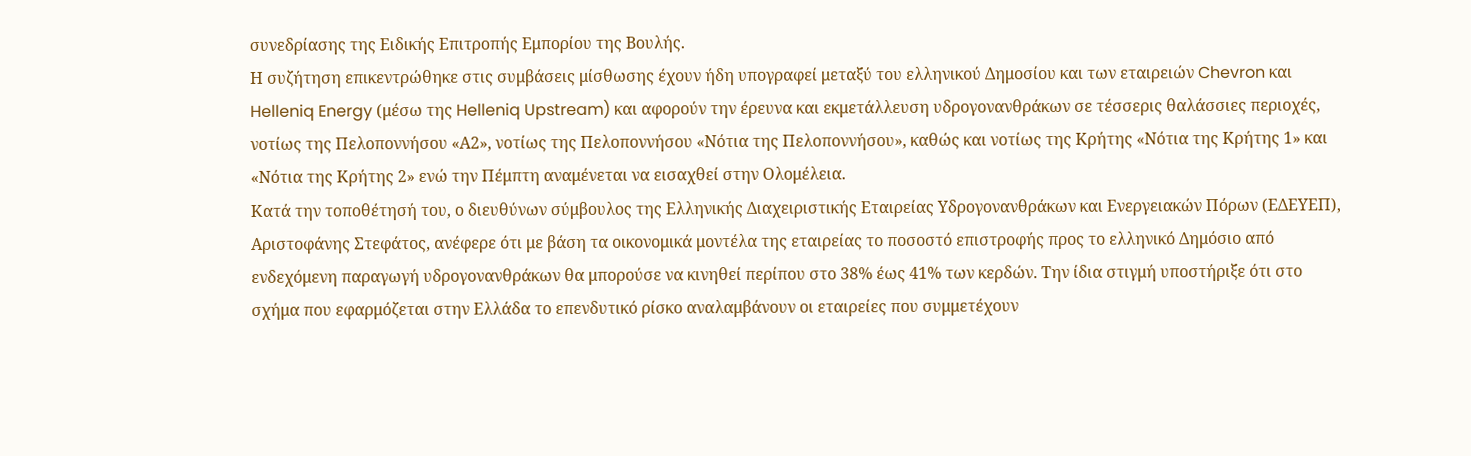συνεδρίασης της Ειδικής Επιτροπής Εμπορίου της Βουλής.
Η συζήτηση επικεντρώθηκε στις συμβάσεις μίσθωσης έχουν ήδη υπογραφεί μεταξύ του ελληνικού Δημοσίου και των εταιρειών Chevron και Helleniq Energy (μέσω της Helleniq Upstream) και αφορούν την έρευνα και εκμετάλλευση υδρογονανθράκων σε τέσσερις θαλάσσιες περιοχές, νοτίως της Πελοποννήσου «Α2», νοτίως της Πελοποννήσου «Νότια της Πελοποννήσου», καθώς και νοτίως της Κρήτης «Νότια της Κρήτης 1» και «Νότια της Κρήτης 2» ενώ την Πέμπτη αναμένεται να εισαχθεί στην Ολομέλεια.
Κατά την τοποθέτησή του, ο διευθύνων σύμβουλος της Ελληνικής Διαχειριστικής Εταιρείας Υδρογονανθράκων και Ενεργειακών Πόρων (ΕΔΕΥΕΠ), Αριστοφάνης Στεφάτος, ανέφερε ότι με βάση τα οικονομικά μοντέλα της εταιρείας το ποσοστό επιστροφής προς το ελληνικό Δημόσιο από ενδεχόμενη παραγωγή υδρογονανθράκων θα μπορούσε να κινηθεί περίπου στο 38% έως 41% των κερδών. Την ίδια στιγμή υποστήριξε ότι στο σχήμα που εφαρμόζεται στην Ελλάδα το επενδυτικό ρίσκο αναλαμβάνουν οι εταιρείες που συμμετέχουν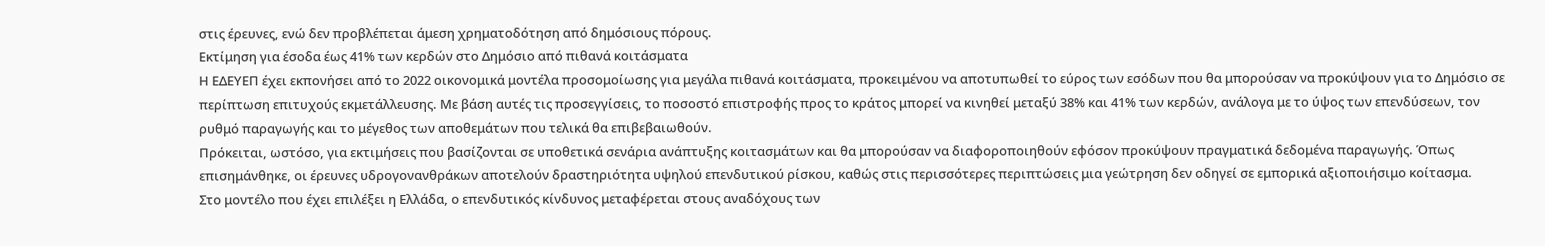στις έρευνες, ενώ δεν προβλέπεται άμεση χρηματοδότηση από δημόσιους πόρους.
Εκτίμηση για έσοδα έως 41% των κερδών στο Δημόσιο από πιθανά κοιτάσματα
Η ΕΔΕΥΕΠ έχει εκπονήσει από το 2022 οικονομικά μοντέλα προσομοίωσης για μεγάλα πιθανά κοιτάσματα, προκειμένου να αποτυπωθεί το εύρος των εσόδων που θα μπορούσαν να προκύψουν για το Δημόσιο σε περίπτωση επιτυχούς εκμετάλλευσης. Με βάση αυτές τις προσεγγίσεις, το ποσοστό επιστροφής προς το κράτος μπορεί να κινηθεί μεταξύ 38% και 41% των κερδών, ανάλογα με το ύψος των επενδύσεων, τον ρυθμό παραγωγής και το μέγεθος των αποθεμάτων που τελικά θα επιβεβαιωθούν.
Πρόκειται, ωστόσο, για εκτιμήσεις που βασίζονται σε υποθετικά σενάρια ανάπτυξης κοιτασμάτων και θα μπορούσαν να διαφοροποιηθούν εφόσον προκύψουν πραγματικά δεδομένα παραγωγής. Όπως επισημάνθηκε, οι έρευνες υδρογονανθράκων αποτελούν δραστηριότητα υψηλού επενδυτικού ρίσκου, καθώς στις περισσότερες περιπτώσεις μια γεώτρηση δεν οδηγεί σε εμπορικά αξιοποιήσιμο κοίτασμα.
Στο μοντέλο που έχει επιλέξει η Ελλάδα, ο επενδυτικός κίνδυνος μεταφέρεται στους αναδόχους των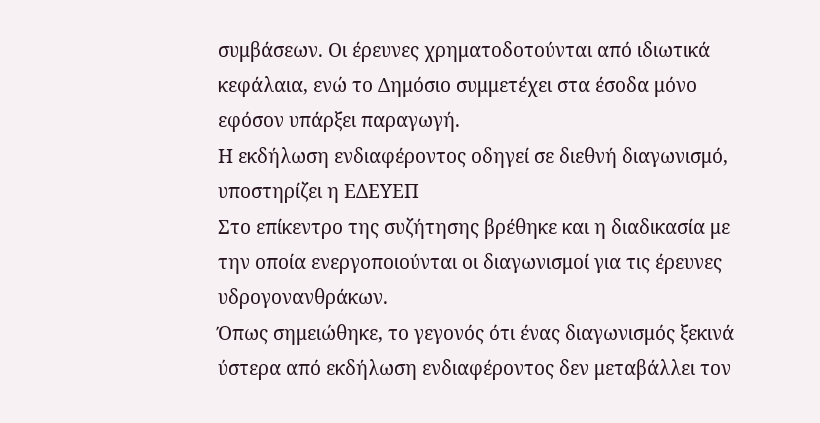συμβάσεων. Οι έρευνες χρηματοδοτούνται από ιδιωτικά κεφάλαια, ενώ το Δημόσιο συμμετέχει στα έσοδα μόνο εφόσον υπάρξει παραγωγή.
Η εκδήλωση ενδιαφέροντος οδηγεί σε διεθνή διαγωνισμό, υποστηρίζει η ΕΔΕΥΕΠ
Στο επίκεντρο της συζήτησης βρέθηκε και η διαδικασία με την οποία ενεργοποιούνται οι διαγωνισμοί για τις έρευνες υδρογονανθράκων.
Όπως σημειώθηκε, το γεγονός ότι ένας διαγωνισμός ξεκινά ύστερα από εκδήλωση ενδιαφέροντος δεν μεταβάλλει τον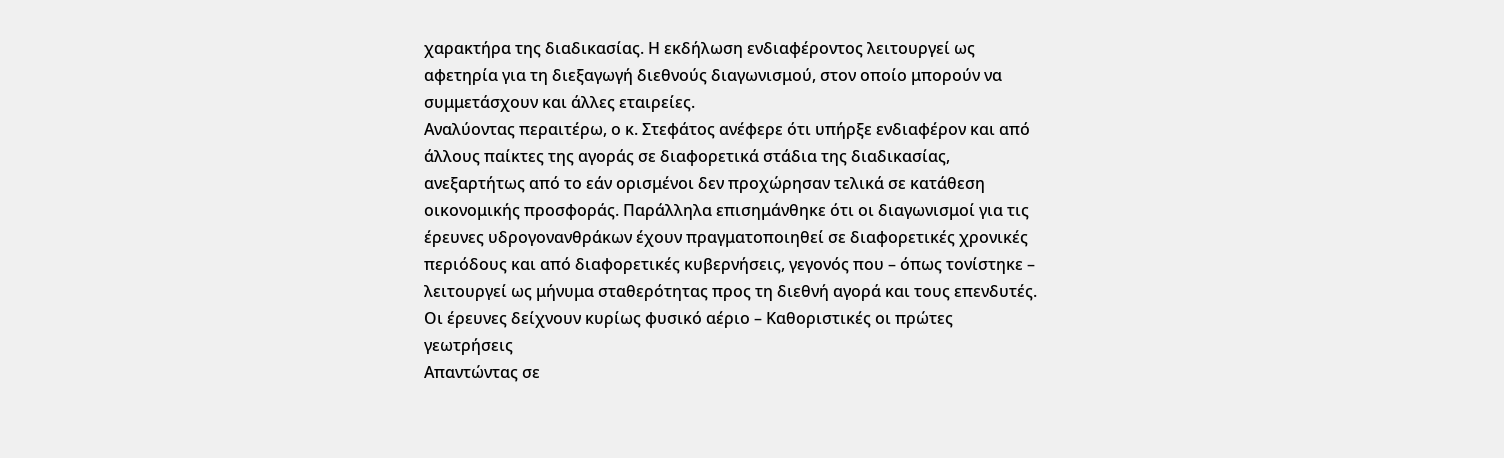χαρακτήρα της διαδικασίας. Η εκδήλωση ενδιαφέροντος λειτουργεί ως αφετηρία για τη διεξαγωγή διεθνούς διαγωνισμού, στον οποίο μπορούν να συμμετάσχουν και άλλες εταιρείες.
Αναλύοντας περαιτέρω, ο κ. Στεφάτος ανέφερε ότι υπήρξε ενδιαφέρον και από άλλους παίκτες της αγοράς σε διαφορετικά στάδια της διαδικασίας, ανεξαρτήτως από το εάν ορισμένοι δεν προχώρησαν τελικά σε κατάθεση οικονομικής προσφοράς. Παράλληλα επισημάνθηκε ότι οι διαγωνισμοί για τις έρευνες υδρογονανθράκων έχουν πραγματοποιηθεί σε διαφορετικές χρονικές περιόδους και από διαφορετικές κυβερνήσεις, γεγονός που – όπως τονίστηκε – λειτουργεί ως μήνυμα σταθερότητας προς τη διεθνή αγορά και τους επενδυτές.
Οι έρευνες δείχνουν κυρίως φυσικό αέριο – Καθοριστικές οι πρώτες γεωτρήσεις
Απαντώντας σε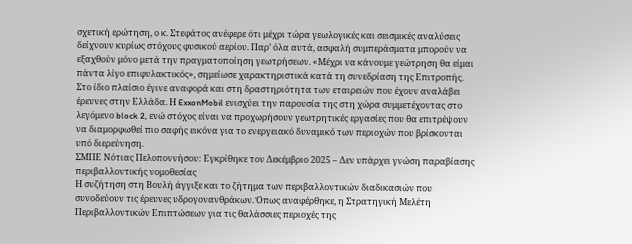σχετική ερώτηση, ο κ. Στεφάτος ανέφερε ότι μέχρι τώρα γεωλογικές και σεισμικές αναλύσεις δείχνουν κυρίως στόχους φυσικού αερίου. Παρ’ όλα αυτά, ασφαλή συμπεράσματα μπορούν να εξαχθούν μόνο μετά την πραγματοποίηση γεωτρήσεων. «Μέχρι να κάνουμε γεώτρηση θα είμαι πάντα λίγο επιφυλακτικός», σημείωσε χαρακτηριστικά κατά τη συνεδρίαση της Επιτροπής.
Στο ίδιο πλαίσιο έγινε αναφορά και στη δραστηριότητα των εταιρειών που έχουν αναλάβει έρευνες στην Ελλάδα. Η ExxonMobil ενισχύει την παρουσία της στη χώρα συμμετέχοντας στο λεγόμενο block 2, ενώ στόχος είναι να προχωρήσουν γεωτρητικές εργασίες που θα επιτρέψουν να διαμορφωθεί πιο σαφής εικόνα για το ενεργειακό δυναμικό των περιοχών που βρίσκονται υπό διερεύνηση.
ΣΜΠΕ Νότιας Πελοποννήσου: Εγκρίθηκε τον Δεκέμβριο 2025 – Δεν υπάρχει γνώση παραβίασης περιβαλλοντικής νομοθεσίας
Η συζήτηση στη Βουλή άγγιξε και το ζήτημα των περιβαλλοντικών διαδικασιών που συνοδεύουν τις έρευνες υδρογονανθράκων. Όπως αναφέρθηκε, η Στρατηγική Μελέτη Περιβαλλοντικών Επιπτώσεων για τις θαλάσσιες περιοχές της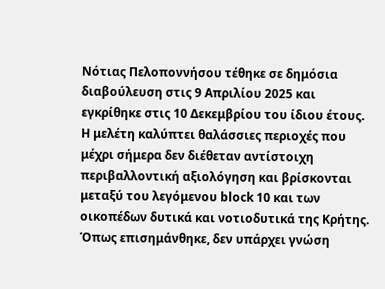Νότιας Πελοποννήσου τέθηκε σε δημόσια διαβούλευση στις 9 Απριλίου 2025 και εγκρίθηκε στις 10 Δεκεμβρίου του ίδιου έτους. Η μελέτη καλύπτει θαλάσσιες περιοχές που μέχρι σήμερα δεν διέθεταν αντίστοιχη περιβαλλοντική αξιολόγηση και βρίσκονται μεταξύ του λεγόμενου block 10 και των οικοπέδων δυτικά και νοτιοδυτικά της Κρήτης. Όπως επισημάνθηκε, δεν υπάρχει γνώση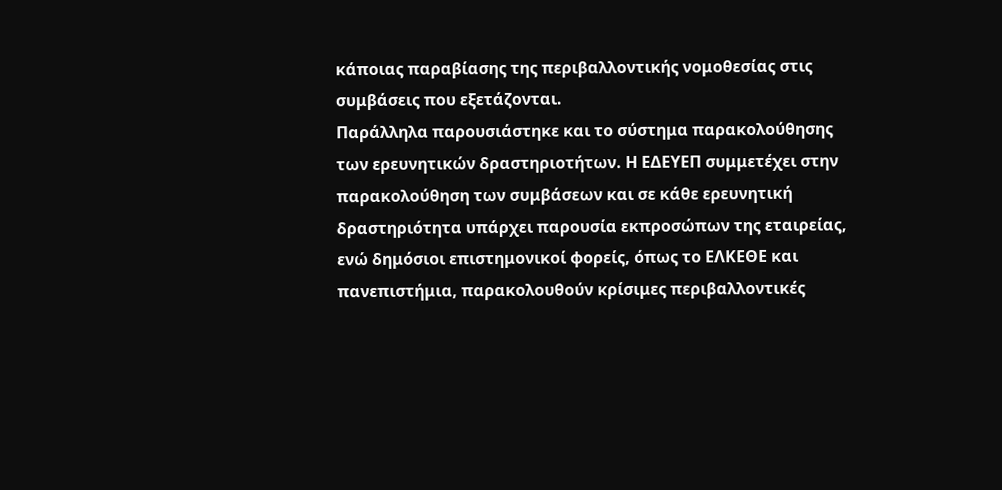κάποιας παραβίασης της περιβαλλοντικής νομοθεσίας στις συμβάσεις που εξετάζονται.
Παράλληλα παρουσιάστηκε και το σύστημα παρακολούθησης των ερευνητικών δραστηριοτήτων. Η ΕΔΕΥΕΠ συμμετέχει στην παρακολούθηση των συμβάσεων και σε κάθε ερευνητική δραστηριότητα υπάρχει παρουσία εκπροσώπων της εταιρείας, ενώ δημόσιοι επιστημονικοί φορείς, όπως το ΕΛΚΕΘΕ και πανεπιστήμια, παρακολουθούν κρίσιμες περιβαλλοντικές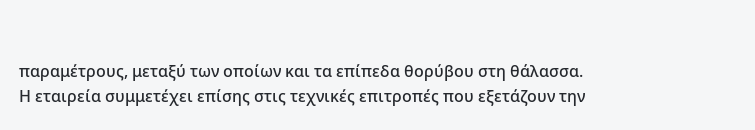παραμέτρους, μεταξύ των οποίων και τα επίπεδα θορύβου στη θάλασσα.
Η εταιρεία συμμετέχει επίσης στις τεχνικές επιτροπές που εξετάζουν την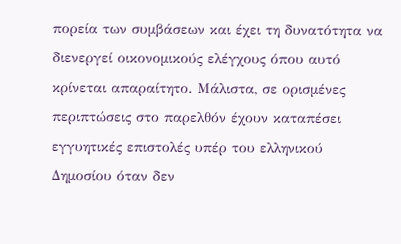πορεία των συμβάσεων και έχει τη δυνατότητα να διενεργεί οικονομικούς ελέγχους όπου αυτό κρίνεται απαραίτητο. Μάλιστα, σε ορισμένες περιπτώσεις στο παρελθόν έχουν καταπέσει εγγυητικές επιστολές υπέρ του ελληνικού Δημοσίου όταν δεν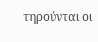τηρούνται οι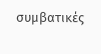συμβατικές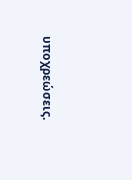υποχρεώσεις.